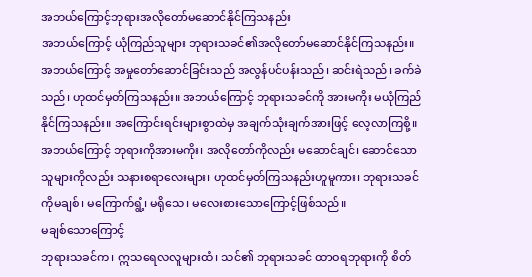အဘယ်ကြောင့်ဘုရားအလိုတော်မဆောင်နိုင်ကြသနည်း
အဘယ်ကြောင့် ယုံကြည်သူများ ဘုရားသခင်၏အလိုတော်မဆောင်နိုင်ကြသနည်း။ အဘယ်ကြောင့် အမှုတော်ဆောင်ခြင်းသည် အလွန်ပင်ပန်းသည်၊ ဆင်းရဲသည်၊ ခက်ခဲသည်၊ ဟုထင်မှတ်ကြသနည်း။ အဘယ်ကြောင့် ဘုရားသခင်ကို အားမကိုး မယုံကြည်နိုင်ကြသနည်း။ အကြောင်းရင်းများစွာထဲမှ အချက်သုံးချက်အားဖြင့် လေ့လာကြစို့။ အဘယ်ကြောင့် ဘုရားကိုအားမကိုး၊ အလိုတော်ကိုလည်း မဆောင်ချင်၊ ဆောင်သောသူများကိုလည်း သနားစရာလေးများ၊ ဟုထင်မှတ်ကြသနည်းဟူမူကား၊ ဘုရားသခင်ကိုမချစ်၊ မကြောက်ရွံ့၊ မရိုသေ၊ မလေးစားသောကြောင့်ဖြစ်သည်။
မချစ်သောကြောင့်
ဘုရားသခင်က၊ ဣသရေလလူများထံ၊ သင်၏ ဘုရားသခင် ထာဝရဘုရားကို စိတ်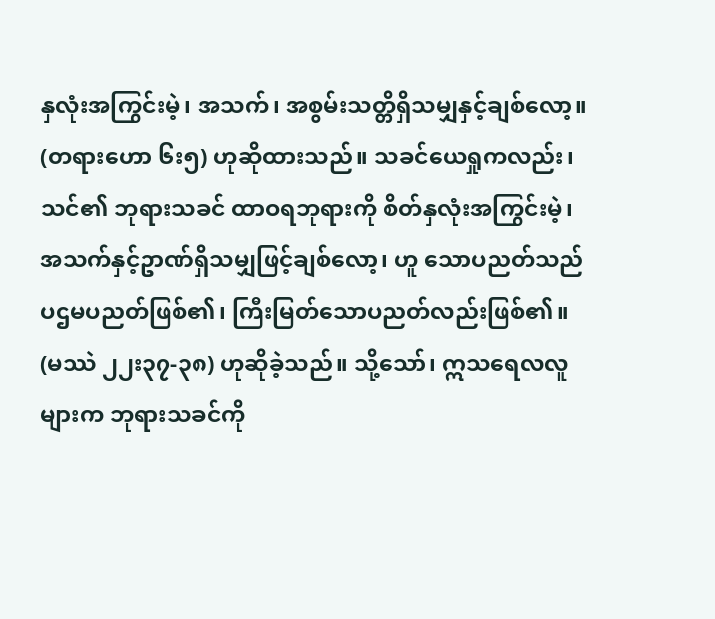နှလုံးအကြွင်းမဲ့၊ အသက်၊ အစွမ်းသတ္တိရှိသမျှနှင့်ချစ်လော့။ (တရားဟော ၆း၅) ဟုဆိုထားသည်။ သခင်ယေရှုကလည်း၊ သင်၏ ဘုရားသခင် ထာဝရဘုရားကို စိတ်နှလုံးအကြွင်းမဲ့၊ အသက်နှင့်ဥာဏ်ရှိသမျှဖြင့်ချစ်လော့၊ ဟူ သောပညတ်သည် ပဌမပညတ်ဖြစ်၏၊ ကြီးမြတ်သောပညတ်လည်းဖြစ်၏။ (မဿဲ ၂၂း၃၇-၃၈) ဟုဆိုခဲ့သည်။ သို့သော်၊ ဣသရေလလူများက ဘုရားသခင်ကို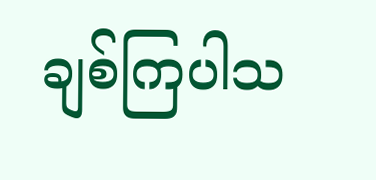ချစ်ကြပါသ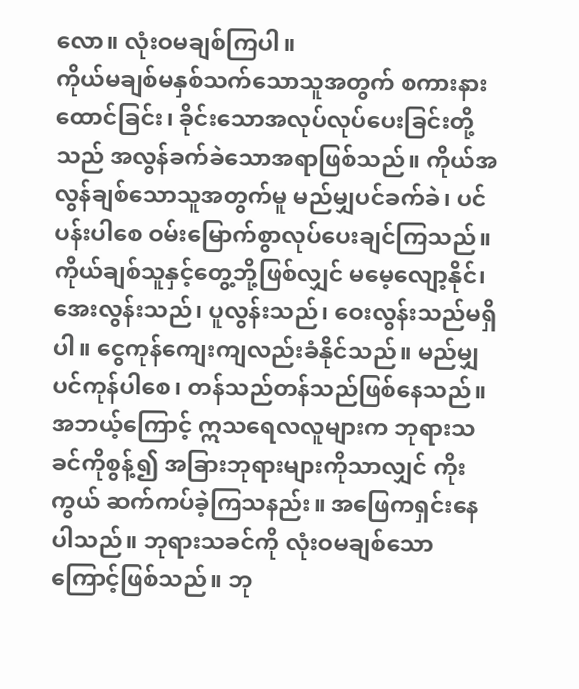လော။ လုံးဝမချစ်ကြပါ။
ကိုယ်မချစ်မနှစ်သက်သောသူအတွက် စကားနားထောင်ခြင်း၊ ခိုင်းသောအလုပ်လုပ်ပေးခြင်းတို့သည် အလွန်ခက်ခဲသောအရာဖြစ်သည်။ ကိုယ်အလွန်ချစ်သောသူအတွက်မူ မည်မျှပင်ခက်ခဲ၊ ပင်ပန်းပါစေ ဝမ်းမြောက်စွာလုပ်ပေးချင်ကြသည်။ ကိုယ်ချစ်သူနှင့်တွေ့ဘို့ဖြစ်လျှင် မမေ့လျော့နိုင်၊ အေးလွန်းသည်၊ ပူလွန်းသည်၊ ဝေးလွန်းသည်မရှိပါ။ ငွေကုန်ကျေးကျလည်းခံနိုင်သည်။ မည်မျှပင်ကုန်ပါစေ၊ တန်သည်တန်သည်ဖြစ်နေသည်။
အဘယ့်ကြောင့် ဣသရေလလူများက ဘုရားသခင်ကိုစွန့်၍ အခြားဘုရားများကိုသာလျှင် ကိုးကွယ် ဆက်ကပ်ခဲ့ကြသနည်း။ အဖြေကရှင်းနေပါသည်။ ဘုရားသခင်ကို လုံးဝမချစ်သောကြောင့်ဖြစ်သည်။ ဘု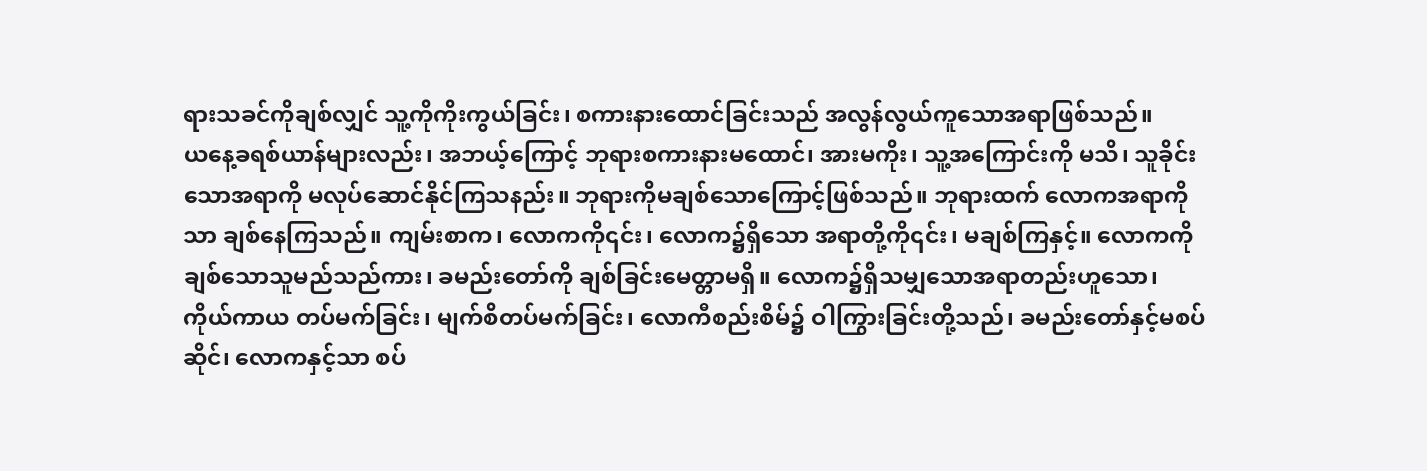ရားသခင်ကိုချစ်လျှင် သူ့ကိုကိုးကွယ်ခြင်း၊ စကားနားထောင်ခြင်းသည် အလွန်လွယ်ကူသောအရာဖြစ်သည်။
ယနေ့ခရစ်ယာန်များလည်း၊ အဘယ့်ကြောင့် ဘုရားစကားနားမထောင်၊ အားမကိုး၊ သူ့အကြောင်းကို မသိ၊ သူခိုင်းသောအရာကို မလုပ်ဆောင်နိုင်ကြသနည်း။ ဘုရားကိုမချစ်သောကြောင့်ဖြစ်သည်။ ဘုရားထက် လောကအရာကိုသာ ချစ်နေကြသည်။ ကျမ်းစာက၊ လောကကို၎င်း၊ လောက၌ရှိသော အရာတို့ကို၎င်း၊ မချစ်ကြနှင့်။ လောကကို ချစ်သောသူမည်သည်ကား၊ ခမည်းတော်ကို ချစ်ခြင်းမေတ္တာမရှိ။ လောက၌ရှိသမျှသောအရာတည်းဟူသော၊ ကိုယ်ကာယ တပ်မက်ခြင်း၊ မျက်စိတပ်မက်ခြင်း၊ လောကီစည်းစိမ်၌ ဝါကြွားခြင်းတို့သည်၊ ခမည်းတော်နှင့်မစပ်ဆိုင်၊ လောကနှင့်သာ စပ်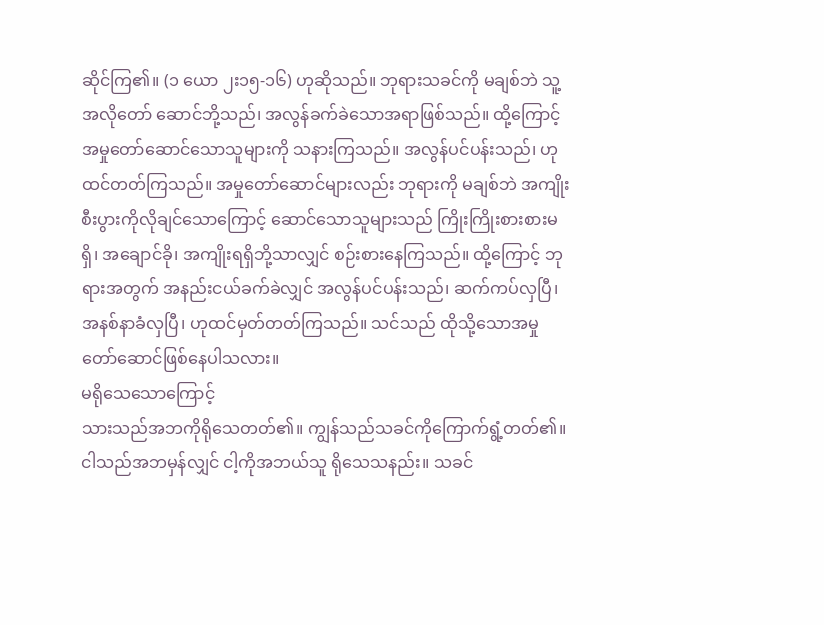ဆိုင်ကြ၏။ (၁ ယော ၂း၁၅-၁၆) ဟုဆိုသည်။ ဘုရားသခင်ကို မချစ်ဘဲ သူ့အလိုတော် ဆောင်ဘို့သည်၊ အလွန်ခက်ခဲသောအရာဖြစ်သည်။ ထို့ကြောင့် အမှုတော်ဆောင်သောသူများကို သနားကြသည်။ အလွန်ပင်ပန်းသည်၊ ဟုထင်တတ်ကြသည်။ အမှုတော်ဆောင်များလည်း ဘုရားကို မချစ်ဘဲ အကျိုးစီးပွားကိုလိုချင်သောကြောင့် ဆောင်သောသူများသည် ကြိုးကြိုးစားစားမရှိ၊ အချောင်ခို၊ အကျိုးရရှိဘို့သာလျှင် စဉ်းစားနေကြသည်။ ထို့ကြောင့် ဘုရားအတွက် အနည်းငယ်ခက်ခဲလျှင် အလွန်ပင်ပန်းသည်၊ ဆက်ကပ်လှပြီ၊ အနစ်နာခံလှပြီ၊ ဟုထင်မှတ်တတ်ကြသည်။ သင်သည် ထိုသို့သောအမှုတော်ဆောင်ဖြစ်နေပါသလား။
မရိုသေသောကြောင့်
သားသည်အဘကိုရိုသေတတ်၏။ ကျွန်သည်သခင်ကိုကြောက်ရွံ့တတ်၏။ ငါသည်အဘမှန်လျှင် ငါ့ကိုအဘယ်သူ ရိုသေသနည်း။ သခင်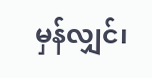မှန်လျှင်၊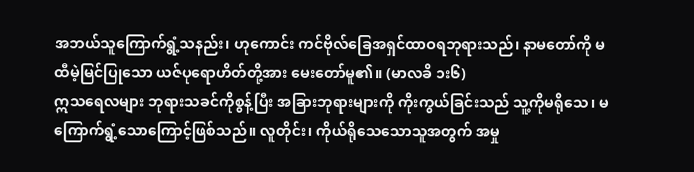အဘယ်သူကြောက်ရွံ့သနည်း၊ ဟုကောင်း ကင်ဗိုလ်ခြေအရှင်ထာဝရဘုရားသည်၊ နာမတော်ကို မထီမဲ့မြင်ပြုသော ယဇ်ပုရောဟိတ်တို့အား မေးတော်မူ၏။ (မာလခိ ၁း၆)
ဣသရေလများ ဘုရားသခင်ကိုစွန့်ပြီး အခြားဘုရားများကို ကိုးကွယ်ခြင်းသည် သူ့ကိုမရိုသေ၊ မကြောက်ရွံ့သောကြောင့်ဖြစ်သည်။ လူတိုင်း၊ ကိုယ်ရိုသေသောသူအတွက် အမှု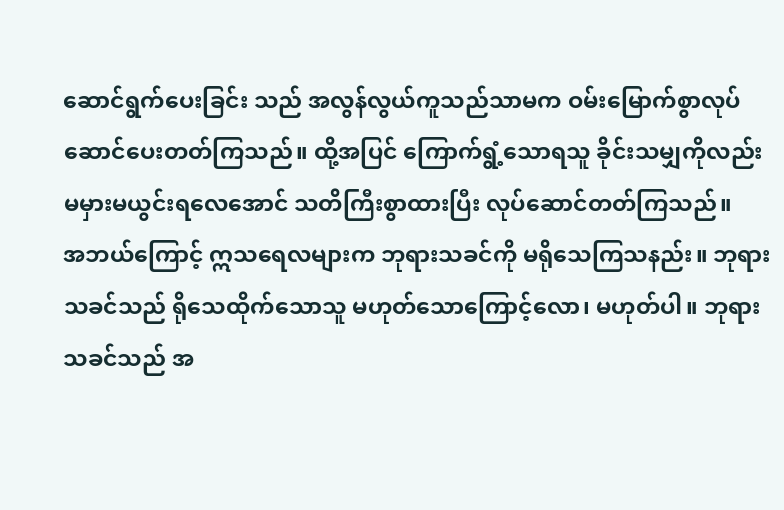ဆောင်ရွက်ပေးခြင်း သည် အလွန်လွယ်ကူသည်သာမက ဝမ်းမြောက်စွာလုပ်ဆောင်ပေးတတ်ကြသည်။ ထို့အပြင် ကြောက်ရွံ့သောရသူ ခိုင်းသမျှကိုလည်း မမှားမယွင်းရလေအောင် သတိကြီးစွာထားပြီး လုပ်ဆောင်တတ်ကြသည်။
အဘယ်ကြောင့် ဣသရေလများက ဘုရားသခင်ကို မရိုသေကြသနည်း။ ဘုရားသခင်သည် ရိုသေထိုက်သောသူ မဟုတ်သောကြောင့်လော၊ မဟုတ်ပါ။ ဘုရားသခင်သည် အ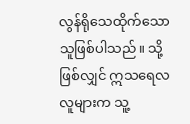လွန်ရိုသေထိုက်သောသူဖြစ်ပါသည်။ သို့ဖြစ်လျှင် ဣသရေလလူများက သူ့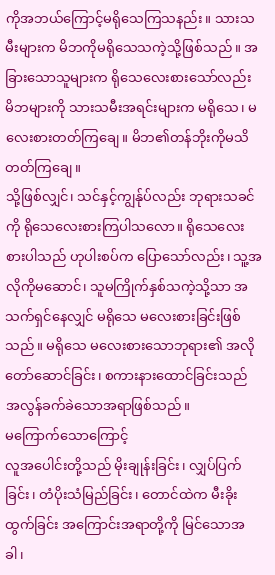ကိုအဘယ်ကြောင့်မရိုသေကြသနည်း။ သားသမီးများက မိဘကိုမရိုသေသကဲ့သို့ဖြစ်သည်။ အခြားသောသူများက ရိုသေလေးစားသော်လည်း မိဘများကို သားသမီးအရင်းများက မရိုသေ၊ မလေးစားတတ်ကြချေ။ မိဘ၏တန်ဘိုးကိုမသိတတ်ကြချေ။
သို့ဖြစ်လျှင်၊ သင်နှင့်ကျွန်ုပ်လည်း ဘုရားသခင်ကို ရိုသေလေးစားကြပါသလော။ ရိုသေလေးစားပါသည် ဟုပါးစပ်က ပြောသော်လည်း၊ သူ့အလိုကိုမဆောင်၊ သူမကြိုက်နှစ်သကဲ့သို့သာ အသက်ရှင်နေလျှင် မရိုသေ မလေးစားခြင်းဖြစ်သည်။ မရိုသေ မလေးစားသောဘုရား၏ အလိုတော်ဆောင်ခြင်း၊ စကားနားထောင်ခြင်းသည် အလွန်ခက်ခဲသောအရာဖြစ်သည်။
မကြောက်သောကြောင့်
လူအပေါင်းတို့သည် မိုးချုန်းခြင်း၊ လျှပ်ပြက်ခြင်း၊ တံပိုးသံမြည်ခြင်း၊ တောင်ထဲက မီးခိုးထွက်ခြင်း အကြောင်းအရာတို့ကို မြင်သောအခါ၊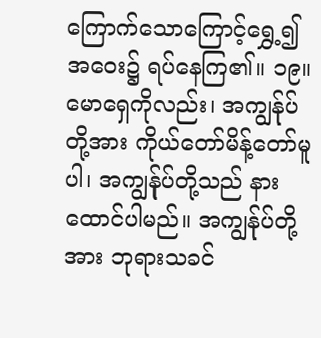ကြောက်သောကြောင့်ရွှေ့၍ အဝေး၌ ရပ်နေကြ၏။ ၁၉။ မောရှေကိုလည်း၊ အကျွန်ုပ်တို့အား ကိုယ်တော်မိန့်တော်မူပါ၊ အကျွန်ုပ်တို့သည် နားထောင်ပါမည်။ အကျွန်ုပ်တို့အား ဘုရားသခင်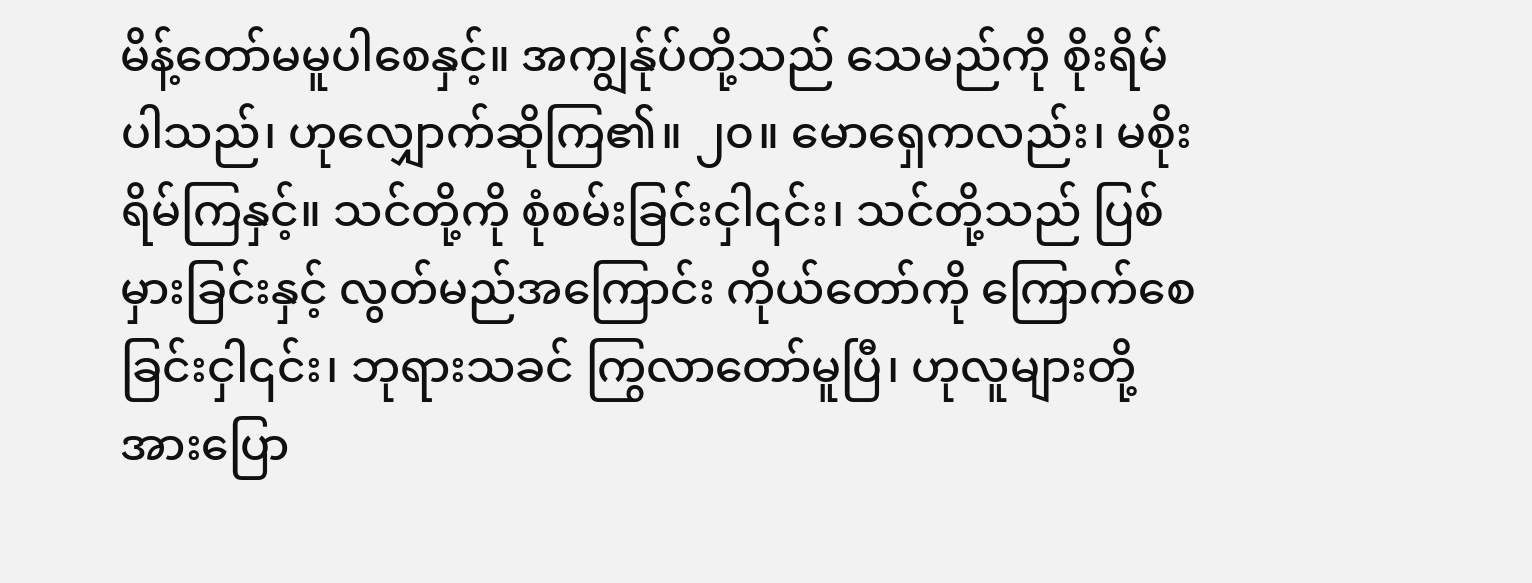မိန့်တော်မမူပါစေနှင့်။ အကျွန်ုပ်တို့သည် သေမည်ကို စိုးရိမ်ပါသည်၊ ဟုလျှောက်ဆိုကြ၏။ ၂၀။ မောရှေကလည်း၊ မစိုးရိမ်ကြနှင့်။ သင်တို့ကို စုံစမ်းခြင်းငှါ၎င်း၊ သင်တို့သည် ပြစ်မှားခြင်းနှင့် လွတ်မည်အကြောင်း ကိုယ်တော်ကို ကြောက်စေခြင်းငှါ၎င်း၊ ဘုရားသခင် ကြွလာတော်မူပြီ၊ ဟုလူများတို့အားပြော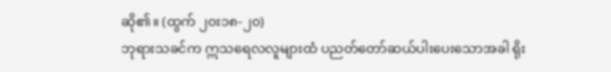ဆို၏။ (ထွက် ၂၀း၁၈-၂၀)
ဘုရားသခင်က ဣသရေလလူများထံ ပညတ်တော်ဆယ်ပါးပေးသောအခါ ရိုး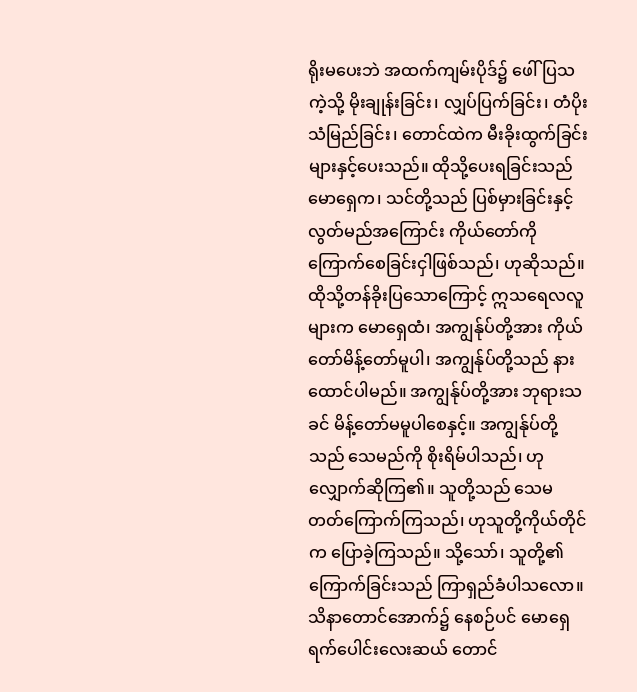ရိုးမပေးဘဲ အထက်ကျမ်းပိုဒ်၌ ဖေါ်ပြသကဲ့သို့ မိုးချုန်းခြင်း၊ လျှပ်ပြက်ခြင်း၊ တံပိုးသံမြည်ခြင်း၊ တောင်ထဲက မီးခိုးထွက်ခြင်းများနှင့်ပေးသည်။ ထိုသို့ပေးရခြင်းသည် မောရှေက၊ သင်တို့သည် ပြစ်မှားခြင်းနှင့် လွတ်မည်အကြောင်း ကိုယ်တော်ကို ကြောက်စေခြင်းငှါဖြစ်သည်၊ ဟုဆိုသည်။ ထိုသို့တန်ခိုးပြသောကြောင့် ဣသရေလလူများက မောရှေထံ၊ အကျွန်ုပ်တို့အား ကိုယ်တော်မိန့်တော်မူပါ၊ အကျွန်ုပ်တို့သည် နားထောင်ပါမည်။ အကျွန်ုပ်တို့အား ဘုရားသခင် မိန့်တော်မမူပါစေနှင့်။ အကျွန်ုပ်တို့သည် သေမည်ကို စိုးရိမ်ပါသည်၊ ဟုလျှောက်ဆိုကြ၏။ သူတို့သည် သေမတတ်ကြောက်ကြသည်၊ ဟုသူတို့ကိုယ်တိုင်က ပြောခဲ့ကြသည်။ သို့သော်၊ သူတို့၏ကြောက်ခြင်းသည် ကြာရှည်ခံပါသလော။ သိနာတောင်အောက်၌ နေစဉ်ပင် မောရှေရက်ပေါင်းလေးဆယ် တောင်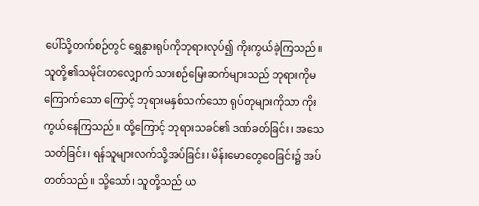ပေါ်သို့တက်စဉ်တွင် ရွှေနွားရုပ်ကိုဘုရားလုပ်၍ ကိုးကွယ်ခဲ့ကြသည်။ သူတို့၏သမိုင်းတလျှောက် သားစဉ်မြေးဆက်များသည် ဘုရားကိုမကြောက်သော ကြောင့် ဘုရားမနှစ်သက်သော ရုပ်တုများကိုသာ ကိုးကွယ်နေကြသည်။ ထို့ကြောင့် ဘုရားသခင်၏ ဒဏ်ခတ်ခြင်း၊ အသေသတ်ခြင်း၊ ရန်သူများလက်သို့အပ်ခြင်း၊ မိန်းမောတွေဝေခြင်း၌ အပ်တတ်သည်။ သို့သော်၊ သူတို့သည် ယ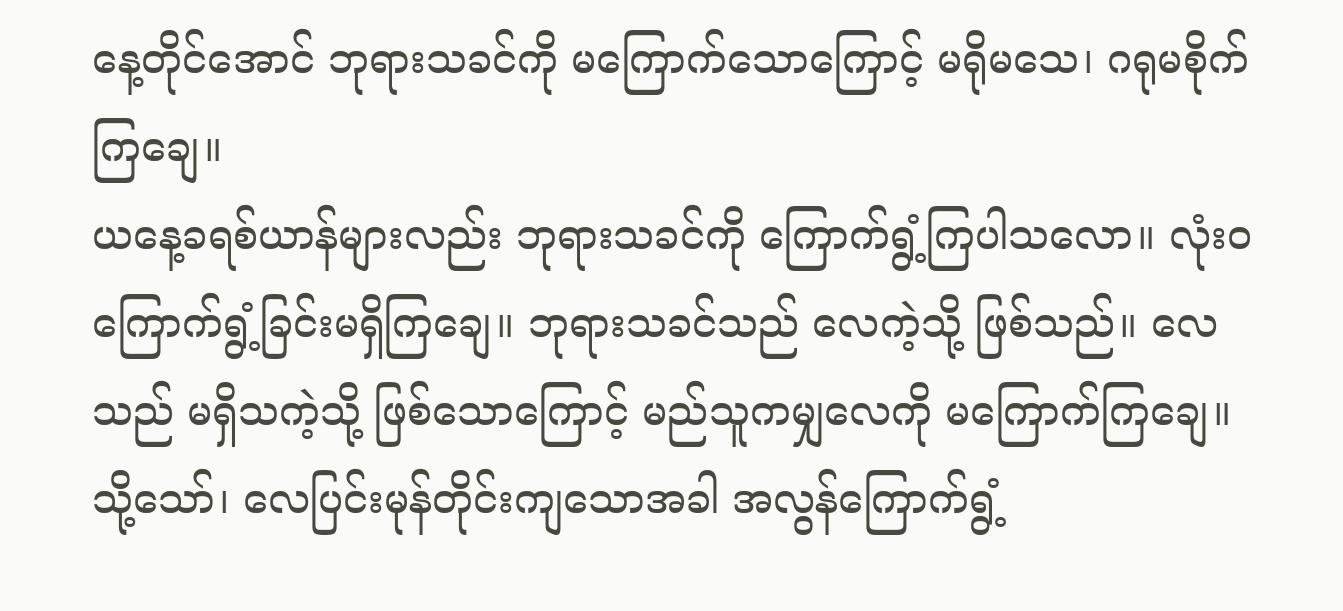နေ့တိုင်အောင် ဘုရားသခင်ကို မကြောက်သောကြောင့် မရိုမသေ၊ ဂရုမစိုက် ကြချေ။
ယနေ့ခရစ်ယာန်များလည်း ဘုရားသခင်ကို ကြောက်ရွံ့ကြပါသလော။ လုံးဝကြောက်ရွံ့ခြင်းမရှိကြချေ။ ဘုရားသခင်သည် လေကဲ့သို့ ဖြစ်သည်။ လေသည် မရှိသကဲ့သို့ ဖြစ်သောကြောင့် မည်သူကမျှလေကို မကြောက်ကြချေ။ သို့သော်၊ လေပြင်းမုန်တိုင်းကျသောအခါ အလွန်ကြောက်ရွံ့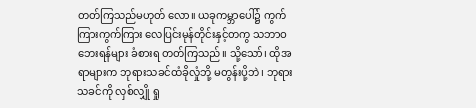တတ်ကြသည်မဟုတ် လော။ ယခုကမ္ဘာပေါ်၌ ကွက်ကြားကွက်ကြား လေပြင်းမုန်တိုင်းနှင့်တကွ သဘာဝဘေးရန်များ ခံစားရ တတ်ကြသည်။ သို့သော်၊ ထိုအရာများက ဘုရားသခင်ထံခိုလှုံဘို့ မတွန်းပို့ဘဲ၊ ဘုရားသခင်ကို လှစ်လျှို ရှု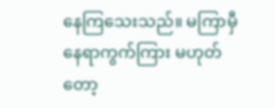နေကြသေးသည်။ မကြာမှီ နေရာကွက်ကြား မဟုတ်တော့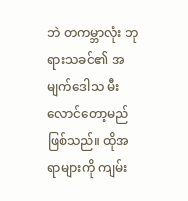ဘဲ တကမ္ဘာလုံး ဘုရားသခင်၏ အမျက်ဒေါသ မီးလောင်တော့မည်ဖြစ်သည်။ ထိုအရာများကို ကျမ်း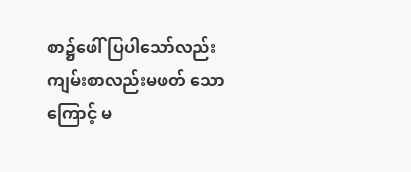စာ၌ဖေါ်ပြပါသော်လည်း ကျမ်းစာလည်းမဖတ် သောကြောင့် မ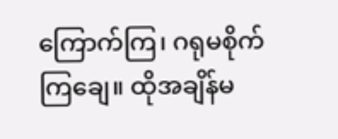ကြောက်ကြ၊ ဂရုမစိုက်ကြချေ။ ထိုအချိန်မ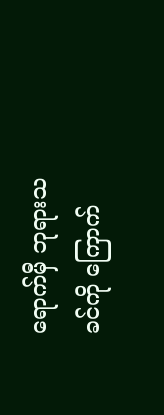ရောက်မှီ ဘုရားသခင်ကို ကြောက်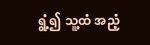ရွံ့၍ သူ့ထံ အညံ့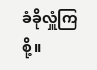ခံခိုလှူံကြစို့။